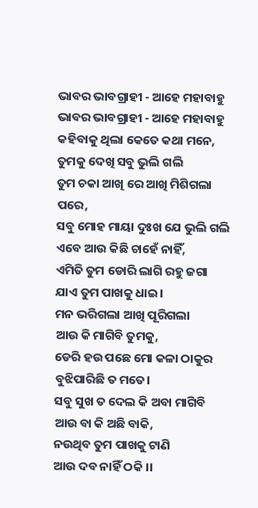ଭାବର ଭାବଗ୍ରାହୀ - ଆହେ ମହାବାହୁ
ଭାବର ଭାବଗ୍ରାହୀ - ଆହେ ମହାବାହୁ
କହିବାକୁ ଥିଲା କେତେ କଥା ମନେ,
ତୁମକୁ ଦେଖି ସବୁ ଭୁଲି ଗଲି
ତୁମ ଚକା ଆଖି ରେ ଆଖି ମିଶିଗଲା ପରେ,
ସବୁ ମୋହ ମାୟା ଦୁଃଖ ଯେ ଭୁଲି ଗଲି
ଏବେ ଆଉ କିଛି ଚାହେଁ ନାହିଁ,
ଏମିତି ତୁମ ଡୋରି ଲାଗି ରହୁ ଜଗା
ଯାଏ ତୁମ ପାଖକୁ ଧାଇ।
ମନ ଭରିଗଲା ଆଖି ପୂରିଗଲା
ଆଉ କି ମାଗିବି ତୁମକୁ,
ଡେରି ହଉ ପଛେ ମୋ କଳା ଠାକୁର
ବୁଝିପାରିଛି ତ ମତେ।
ସବୁ ସୁଖ ତ ଦେଲ କି ଅବା ମାଗିବି
ଆଉ ବା କି ଅଛି ବାକି,
ନଉଥିବ ତୁମ ପାଖକୁ ଟାଣି
ଆଉ ଦବ ନାହିଁ ଠକି ।।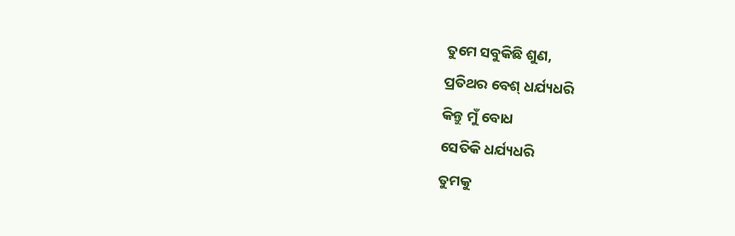ତୁମେ ସବୁକିଛି ଶୁଣ,
ପ୍ରତିଥର ବେଶ୍ ଧର୍ଯ୍ୟଧରି
କିନ୍ତୁ ମୁଁ ବୋଧ
ସେତିକି ଧର୍ଯ୍ୟଧରି
ତୁମକୁ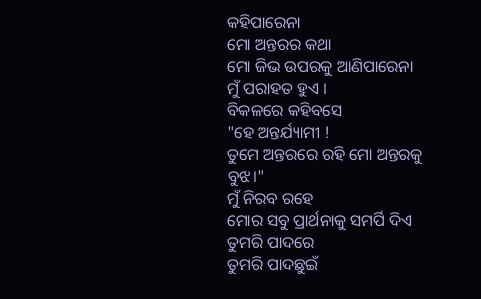କହିପାରେନା
ମୋ ଅନ୍ତରର କଥା
ମୋ ଜିଭ ଉପରକୁ ଆଣିପାରେନା
ମୁଁ ପରାହତ ହୁଏ ।
ବିକଳରେ କହିବସେ
"ହେ ଅନ୍ତର୍ଯ୍ୟାମୀ !
ତୁମେ ଅନ୍ତରରେ ରହି ମୋ ଅନ୍ତରକୁ ବୁଝ।"
ମୁଁ ନିରବ ରହେ
ମୋର ସବୁ ପ୍ରାର୍ଥନାକୁ ସମର୍ପି ଦିଏ
ତୁମରି ପାଦରେ
ତୁମରି ପାଦଛୁଇଁ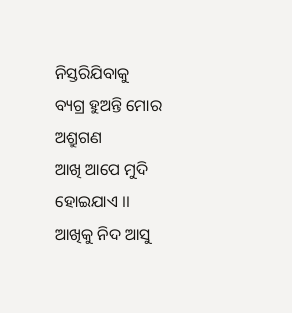ନିସ୍ତରିଯିବାକୁ
ବ୍ୟଗ୍ର ହୁଅନ୍ତି ମୋର ଅଶ୍ରୁଗଣ
ଆଖି ଆପେ ମୁଦି ହୋଇଯାଏ ।।
ଆଖିକୁ ନିଦ ଆସୁ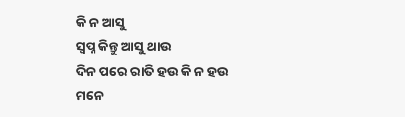କି ନ ଆସୁ
ସ୍ବପ୍ନ କିନ୍ତୁ ଆସୁ ଥାଉ
ଦିନ ପରେ ରାତି ହଉ କି ନ ହଉ
ମନେ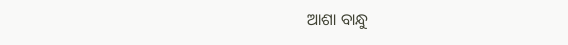ଆଶା ବାନ୍ଧୁ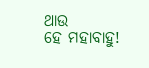ଥାଉ
ହେ ମହାବାହୁ!